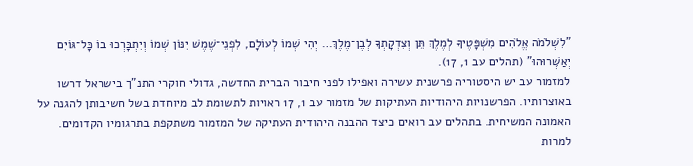"לִשְׁלֹמֹה אֱלֹהִים מִשְׁפָּטֶיךָ לְמֶלֶךְ תֵּן וְצִדְקָתְךָ לְבֶן־מֶלֶךְ… יְהִי שְׁמוֹ לְעוֹלָם, לִפְנֵי־שֶׁמֶשׁ יִנּוֹן שְׁמוֹ וְיִתְבָּרְכוּ בוֹ כָּל־גּוֹיִם יְאַשְּׁרוּהוּ" (תהלים עב 1, 17).
למזמור עב יש היסטוריה פרשנית עשירה ואפילו לפני חיבור הברית החדשה, גדולי חוקרי התנ"ך בישראל דרשו באוצרותיו. הפרשנויות היהודיות העתיקות של מזמור עב 1, 17 ראויות לתשומת לב מיוחדת בשל חשיבותן להגנה על האמונה המשיחית. בתהלים עב רואים כיצד ההבנה היהודית העתיקה של המזמור משתקפת בתרגומיו הקדומים.
למרות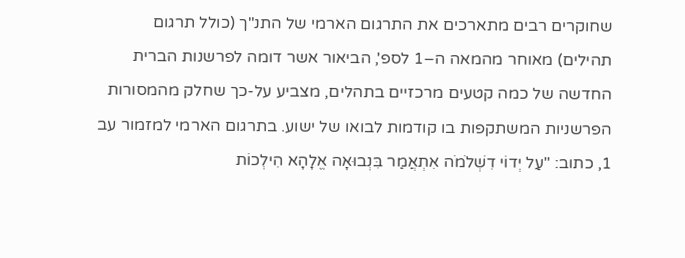שחוקרים רבים מתארכים את התרגום הארמי של התנ"ך (כולל תרגום תהילים) מאוחר מהמאה ה–1 לספ', הביאור אשר דומה לפרשנות הברית החדשה של כמה קטעים מרכזיים בתהלים, מצביע על-כך שחלק מהמסורות הפרשניות המשתקפות בו קודמות לבואו של ישוע. בתרגום הארמי למזמור עב 1, כתוב: "עַל יְדוֹי דִשְׁלֹמֹה אִתְאֲמַר בִּנְבוּאָה אֱלָהָא הִילְכוֹת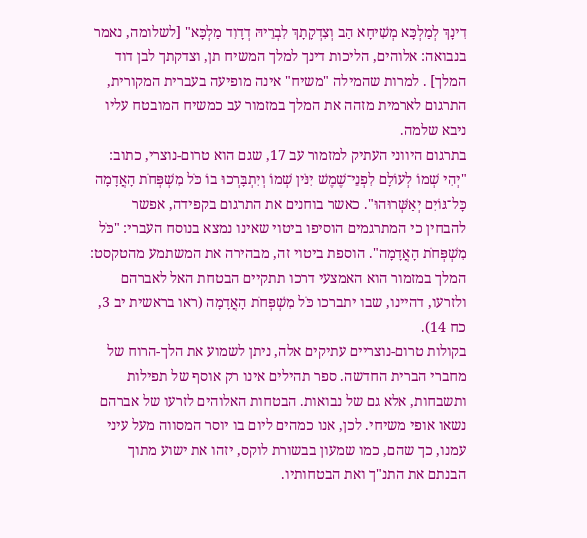דִינָךְ לְמַלְכָּא מְשִׁיחָא הַב וְצִדְקָתָךְ לִבְרֵיהּ דְדָוִד מַלְכָּא" [לשלומה, נאמר בנבואה: אלוהים, הליכות דינך למלך המשיח תן, וצדקתך לבן דוד המלך] . למרות שהמילה "משיח" אינה מופיעה בעברית המקורית, התרגום לארמית מזהה את המלך במזמור עב כמשיח המובטח עליו ניבא שלמה.
בתרגום היווני העתיק למזמור עב 17, שגם הוא טרום-נוצרי, כתוב: "יְהִי שְׁמוֹ לְעוֹלָם לִפְנֵי־שֶׁמֶשׁ יִנֹּין שְׁמוֹ וְיִתְבָּרְכוּ בוֹ כֹּל מִשְׁפְּחֹת הָאֲדָמָה כָּל־גּוֹיִם יְאַשְּׁרוּהוּ". כאשר בוחנים את התרגום בקפידה, אפשר להבחין כי המתרגמים הוסיפו ביטוי שאינו נמצא בנוסח העברי: "כֹּל מִשְׁפְּחֹת הָאֲדָמָה". הוספת ביטוי זה, מבהירה את המשתמע מהטקסט: המלך במזמור הוא האמצעי דרכו תתקיים הבטחת האל לאברהם ולזרעו, דהיינו, שבו יתברכו כֹּל מִשְׁפְּחֹת הָאֲדָמָה (ראו בראשית יב 3, כח 14).
בקולות טרום-נוצריים עתיקים אלה, ניתן לשמוע את הלך-הרוח של מחברי הברית החדשה. ספר תהילים אינו רק אוסף של תפילות ותשבחות, אלא גם של נבואות. הבטחות האלוהים לזרעו של אברהם נשאו אופי משיחי. לכן, אנו כמהים ליום בו יוסר המסווה מעל עיני עמנו, כך שהם, כמו שמעון בבשורת לוקס, יזהו את ישוע מתוך הבנתם את התנ"ך ואת הבטחותיו.